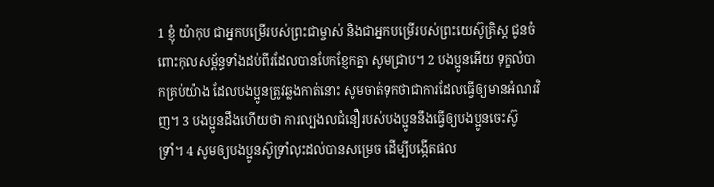1 ខ្ញុំ យ៉ាកុប ជាអ្នកបម្រើរបស់ព្រះជាម្ចាស់ និងជាអ្នកបម្រើរបស់ព្រះយេស៊ូគ្រិស្ត ជូនចំពោះកុលសម្ព័ន្ធទាំងដប់ពីរដែលបានបែកខ្ញែកគ្នា សូមជ្រាប។ 2 បងប្អូនអើយ ទុក្ខលំបាកគ្រប់យ៉ាង ដែលបងប្អូនត្រូវឆ្លងកាត់នោះ សូមចាត់ទុកថាជាការដែលធ្វើឲ្យមានអំណរវិញ។ 3 បងប្អូនដឹងហើយថា ការល្បងលជំនឿរបស់បងប្អូននឹងធ្វើឲ្យបងប្អូនចេះស៊ូទ្រាំ។ 4 សូមឲ្យបងប្អូនស៊ូទ្រាំលុះដល់បានសម្រេច ដើម្បីបង្កើតផល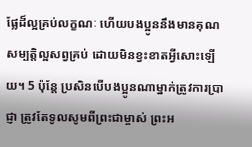ផ្លែដ៏ល្អគ្រប់លក្ខណៈ ហើយបងប្អូននឹងមានគុណសម្បត្តិល្អសព្វគ្រប់ ដោយមិនខ្វះខាតអ្វីសោះឡើយ។ 5 ប៉ុន្តែ ប្រសិនបើបងប្អូនណាម្នាក់ត្រូវការប្រាជ្ញា ត្រូវតែទូលសូមពីព្រះជាម្ចាស់ ព្រះអ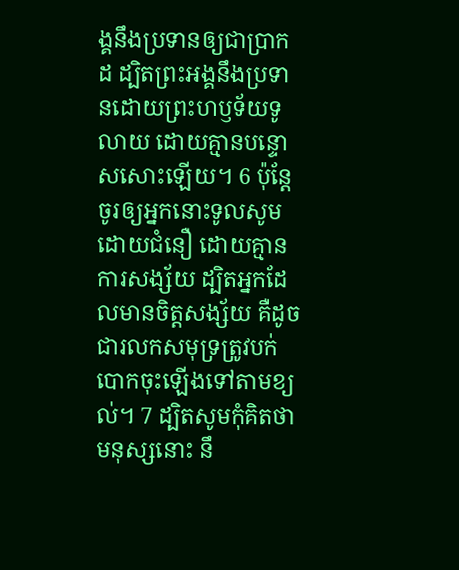ង្គនឹងប្រទានឲ្យជាប្រាកដ ដ្បិតព្រះអង្គនឹងប្រទានដោយព្រះហឫទ័យទូលាយ ដោយគ្មានបន្ទោសសោះឡើយ។ 6 ប៉ុន្តែ ចូរឲ្យអ្នកនោះទូលសូមដោយជំនឿ ដោយគ្មានការសង្ស័យ ដ្បិតអ្នកដែលមានចិត្តសង្ស័យ គឺដូចជារលកសមុទ្រត្រូវបក់បោកចុះឡើងទៅតាមខ្យល់។ 7 ដ្បិតសូមកុំគិតថាមនុស្សនោះ នឹ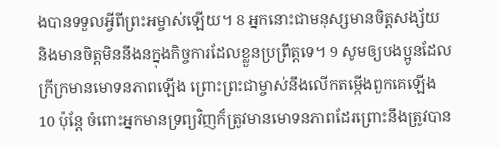ងបានទទួលអ្វីពីព្រះអម្ចាស់ឡើយ។ 8 អ្នកនោះជាមនុស្សមានចិត្តសង្ស័យ និងមានចិត្តមិននឹងនក្នុងកិច្ចការដែលខ្លួនប្រព្រឹត្តទេ។ 9 សូមឲ្យបងប្អូនដែលក្រីក្រមានមោទនភាពឡើង ព្រោះព្រះជាម្ចាស់នឹងលើកតម្កើងពួកគេឡើង 10 ប៉ុន្តែ ចំពោះអ្នកមានទ្រព្យវិញក៏ត្រូវមានមោទនភាពដែរព្រោះនឹងត្រូវបាន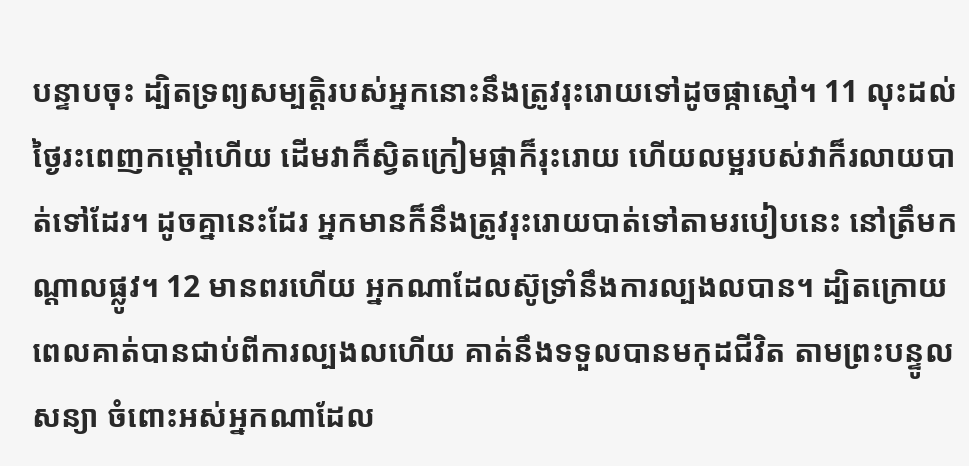បន្ទាបចុះ ដ្បិតទ្រព្យសម្បត្តិរបស់អ្នកនោះនឹងត្រូវរុះរោយទៅដូចផ្កាស្មៅ។ 11 លុះដល់ថ្ងៃរះពេញកម្ដៅហើយ ដើមវាក៏ស្វិតក្រៀមផ្កាក៏រុះរោយ ហើយលម្អរបស់វាក៏រលាយបាត់ទៅដែរ។ ដូចគ្នានេះដែរ អ្នកមានក៏នឹងត្រូវរុះរោយបាត់ទៅតាមរបៀបនេះ នៅត្រឹមកណ្តាលផ្លូវ។ 12 មានពរហើយ អ្នកណាដែលស៊ូទ្រាំនឹងការល្បងលបាន។ ដ្បិតក្រោយពេលគាត់បានជាប់ពីការល្បងលហើយ គាត់នឹងទទួលបានមកុដជីវិត តាមព្រះបន្ទូលសន្យា ចំពោះអស់អ្នកណាដែល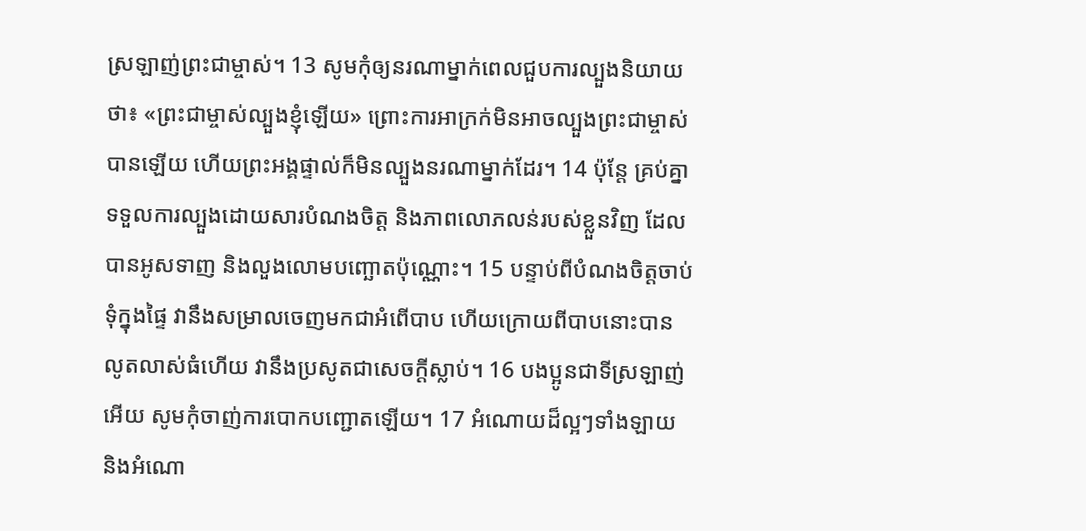ស្រឡាញ់ព្រះជាម្ចាស់។ 13 សូមកុំឲ្យនរណាម្នាក់ពេលជួបការល្បួងនិយាយថា៖ «ព្រះជាម្ចាស់ល្បួងខ្ញុំឡើយ» ព្រោះការអាក្រក់មិនអាចល្បួងព្រះជាម្ចាស់បានឡើយ ហើយព្រះអង្គផ្ទាល់ក៏មិនល្បួងនរណាម្នាក់ដែរ។ 14 ប៉ុន្តែ គ្រប់គ្នាទទួលការល្បួងដោយសារបំណងចិត្ត និងភាពលោភលន់របស់ខ្លួនវិញ ដែលបានអូសទាញ និងលួងលោមបញ្ឆោតប៉ុណ្ណោះ។ 15 បន្ទាប់ពីបំណងចិត្តចាប់ទុំក្នុងផ្ទៃ វានឹងសម្រាលចេញមកជាអំពើបាប ហើយក្រោយពីបាបនោះបានលូតលាស់ធំហើយ វានឹងប្រសូតជាសេចក្តីស្លាប់។ 16 បងប្អូនជាទីស្រឡាញ់អើយ សូមកុំចាញ់ការបោកបញ្ជោតឡើយ។ 17 អំណោយដ៏ល្អៗទាំងឡាយ និងអំណោ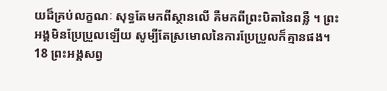យដ៏គ្រប់លក្ខណៈ សុទ្ធតែមកពីស្ថានលើ គឺមកពីព្រះបិតានៃពន្លឺ ។ ព្រះអង្គមិនប្រែប្រួលឡើយ សូម្បីតែស្រមោលនៃការប្រែប្រួលក៏គ្មានផង។ 18 ព្រះអង្គសព្វ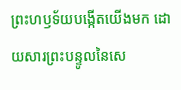ព្រះហឫទ័យបង្កើតយើងមក ដោយសារព្រះបន្ទូលនៃសេ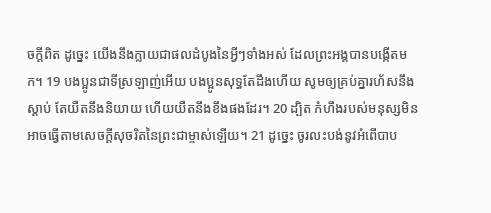ចក្ដីពិត ដូច្នេះ យើងនឹងក្លាយជាផលដំបូងនៃអ្វីៗទាំងអស់ ដែលព្រះអង្គបានបង្កើតមក។ 19 បងប្អូនជាទីស្រឡាញ់អើយ បងប្អូនសុទ្ធតែដឹងហើយ សូមឲ្យគ្រប់គ្នារហ័សនឹងស្ដាប់ តែយឺតនឹងនិយាយ ហើយយឺតនឹងខឹងផងដែរ។ 20 ដ្បិត កំហឹងរបស់មនុស្សមិនអាចធ្វើតាមសេចក្ដីសុចរិតនៃព្រះជាម្ចាស់ឡើយ។ 21 ដូច្នេះ ចូរលះបង់នូវអំពើបាប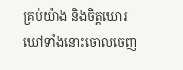គ្រប់យ៉ាង និងចិត្តឃោរឃៅទាំងនោះចោលចេញ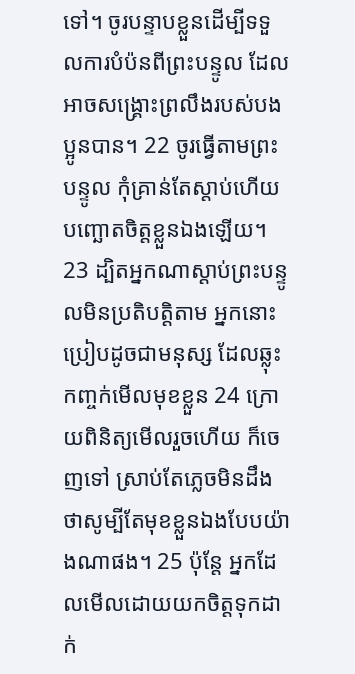ទៅ។ ចូរបន្ទាបខ្លួនដើម្បីទទួលការបំប៉នពីព្រះបន្ទូល ដែលអាចសង្គ្រោះព្រលឹងរបស់បងប្អូនបាន។ 22 ចូរធ្វើតាមព្រះបន្ទូល កុំគ្រាន់តែស្ដាប់ហើយបញ្ឆោតចិត្តខ្លួនឯងឡើយ។ 23 ដ្បិតអ្នកណាស្ដាប់ព្រះបន្ទូលមិនប្រតិបត្តិតាម អ្នកនោះប្រៀបដូចជាមនុស្ស ដែលឆ្លុះកញ្ចក់មើលមុខខ្លួន 24 ក្រោយពិនិត្យមើលរួចហើយ ក៏ចេញទៅ ស្រាប់តែភ្លេចមិនដឹងថាសូម្បីតែមុខខ្លួនឯងបែបយ៉ាងណាផង។ 25 ប៉ុន្តែ អ្នកដែលមើលដោយយកចិត្តទុកដាក់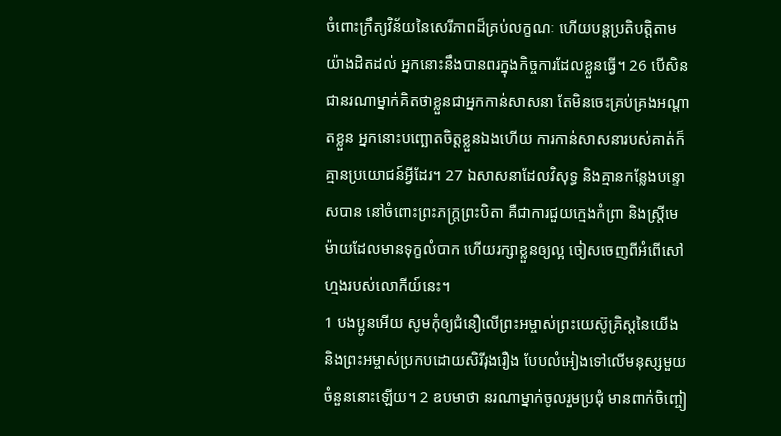ចំពោះក្រឹត្យវិន័យនៃសេរីភាពដ៏គ្រប់លក្ខណៈ ហើយបន្តប្រតិបត្តិតាមយ៉ាងដិតដល់ អ្នកនោះនឹងបានពរក្នុងកិច្ចការដែលខ្លួនធ្វើ។ 26 បើសិនជានរណាម្នាក់គិតថាខ្លួនជាអ្នកកាន់សាសនា តែមិនចេះគ្រប់គ្រងអណ្ដាតខ្លួន អ្នកនោះបញ្ឆោតចិត្តខ្លួនឯងហើយ ការកាន់សាសនារបស់គាត់ក៏គ្មានប្រយោជន៍អ្វីដែរ។ 27 ឯសាសនាដែលវិសុទ្ធ និងគ្មានកន្លែងបន្ទោសបាន នៅចំពោះព្រះភក្ត្រព្រះបិតា គឺជាការជួយក្មេងកំព្រា និងស្ត្រីមេម៉ាយដែលមានទុក្ខលំបាក ហើយរក្សាខ្លួនឲ្យល្អ ចៀសចេញពីអំពើសៅហ្មងរបស់លោកីយ៍នេះ។
1 បងប្អូនអើយ សូមកុំឲ្យជំនឿលើព្រះអម្ចាស់ព្រះយេស៊ូគ្រិស្ដនៃយើង និងព្រះអម្ចាស់ប្រកបដោយសិរីរុងរឿង បែបលំអៀងទៅលើមនុស្សមួយចំនួននោះឡើយ។ 2 ឧបមាថា នរណាម្នាក់ចូលរួមប្រជុំ មានពាក់ចិញ្ចៀ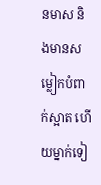នមាស និងមានសម្លៀកបំពាក់ស្អាត ហើយម្នាក់ទៀ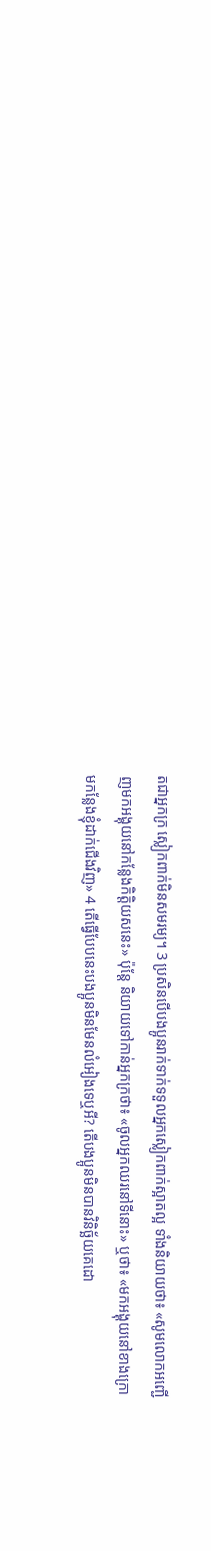តជាអ្នកក្រ ស្លៀកពាក់មិនសមរម្យ។ 3 ប្រសិនបើបងប្អូនរាក់ទាក់ទទួលអ្នកស្លៀកពាក់ស្អាតល្អ ទាំងនិយាយថា៖ «សូមលោកអញ្ជើញមកអង្គុយនៅកន្លែងកិត្តិយសនេះ» ប៉ុន្តែ និយាយទៅកាន់អ្នកក្រថា៖ «ចូលអ្នកឈរនៅទីនោះ» ឬថា៖ «មកអង្គុយនៅខាងក្រោមកន្លែងខ្ញុំដាក់ជើងវិញ» 4 តើធ្វើបែបនេះបងប្អូនមិនមែនលំអៀងទេឬអី? តើបងប្អូនមិនបានវិនិច្ឆ័យគេដោ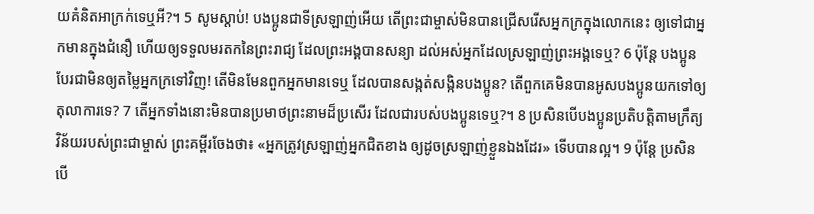យគំនិតអាក្រក់ទេឬអី?។ 5 សូមស្ដាប់! បងប្អូនជាទីស្រឡាញ់អើយ តើព្រះជាម្ចាស់មិនបានជ្រើសរើសអ្នកក្រក្នុងលោកនេះ ឲ្យទៅជាអ្នកមានក្នុងជំនឿ ហើយឲ្យទទួលមរតកនៃព្រះរាជ្យ ដែលព្រះអង្គបានសន្យា ដល់អស់អ្នកដែលស្រឡាញ់ព្រះអង្គទេឬ? 6 ប៉ុន្តែ បងប្អូនបែរជាមិនឲ្យតម្លៃអ្នកក្រទៅវិញ! តើមិនមែនពួកអ្នកមានទេឬ ដែលបានសង្កត់សង្កិនបងប្អូន? តើពួកគេមិនបានអូសបងប្អូនយកទៅឲ្យតុលាការទេ? 7 តើអ្នកទាំងនោះមិនបានប្រមាថព្រះនាមដ៏ប្រសើរ ដែលជារបស់បងប្អូនទេឬ?។ 8 ប្រសិនបើបងប្អូនប្រតិបត្តិតាមក្រឹត្យវិន័យរបស់ព្រះជាម្ចាស់ ព្រះគម្ពីរចែងថា៖ «អ្នកត្រូវស្រឡាញ់អ្នកជិតខាង ឲ្យដូចស្រឡាញ់ខ្លួនឯងដែរ» ទើបបានល្អ។ 9 ប៉ុន្តែ ប្រសិនបើ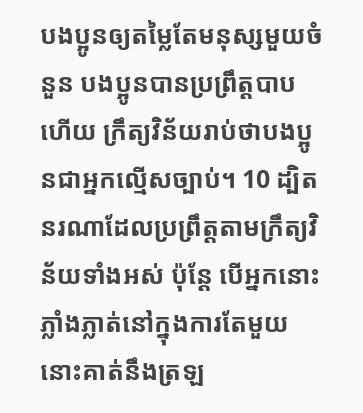បងប្អូនឲ្យតម្លៃតែមនុស្សមួយចំនួន បងប្អូនបានប្រព្រឹត្តបាបហើយ ក្រឹត្យវិន័យរាប់ថាបងប្អូនជាអ្នកល្មើសច្បាប់។ 10 ដ្បិតនរណាដែលប្រព្រឹត្តតាមក្រឹត្យវិន័យទាំងអស់ ប៉ុន្តែ បើអ្នកនោះភ្លាំងភ្លាត់នៅក្នុងការតែមួយ នោះគាត់នឹងត្រឡ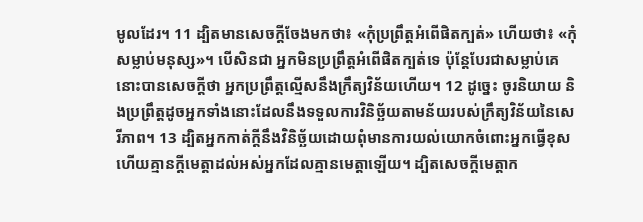មូលដែរ។ 11 ដ្បិតមានសេចក្តីចែងមកថា៖ «កុំប្រព្រឹត្តអំពើផិតក្បត់» ហើយថា៖ «កុំសម្លាប់មនុស្ស»។ បើសិនជា អ្នកមិនប្រព្រឹត្តអំពើផិតក្បត់ទេ ប៉ុន្តែបែរជាសម្លាប់គេ នោះបានសេចក្ដីថា អ្នកប្រព្រឹត្តល្មើសនឹងក្រឹត្យវិន័យហើយ។ 12 ដូច្នេះ ចូរនិយាយ និងប្រព្រឹត្តដូចអ្នកទាំងនោះដែលនឹងទទួលការវិនិច្ឆ័យតាមន័យរបស់ក្រឹត្យវិន័យនៃសេរីភាព។ 13 ដ្បិតអ្នកកាត់ក្តីនឹងវិនិច្ឆ័យដោយពុំមានការយល់យោកចំពោះអ្នកធ្វើខុស ហើយគ្មានក្តីមេត្តាដល់អស់អ្នកដែលគ្មានមេត្តាឡើយ។ ដ្បិតសេចក្តីមេត្តាក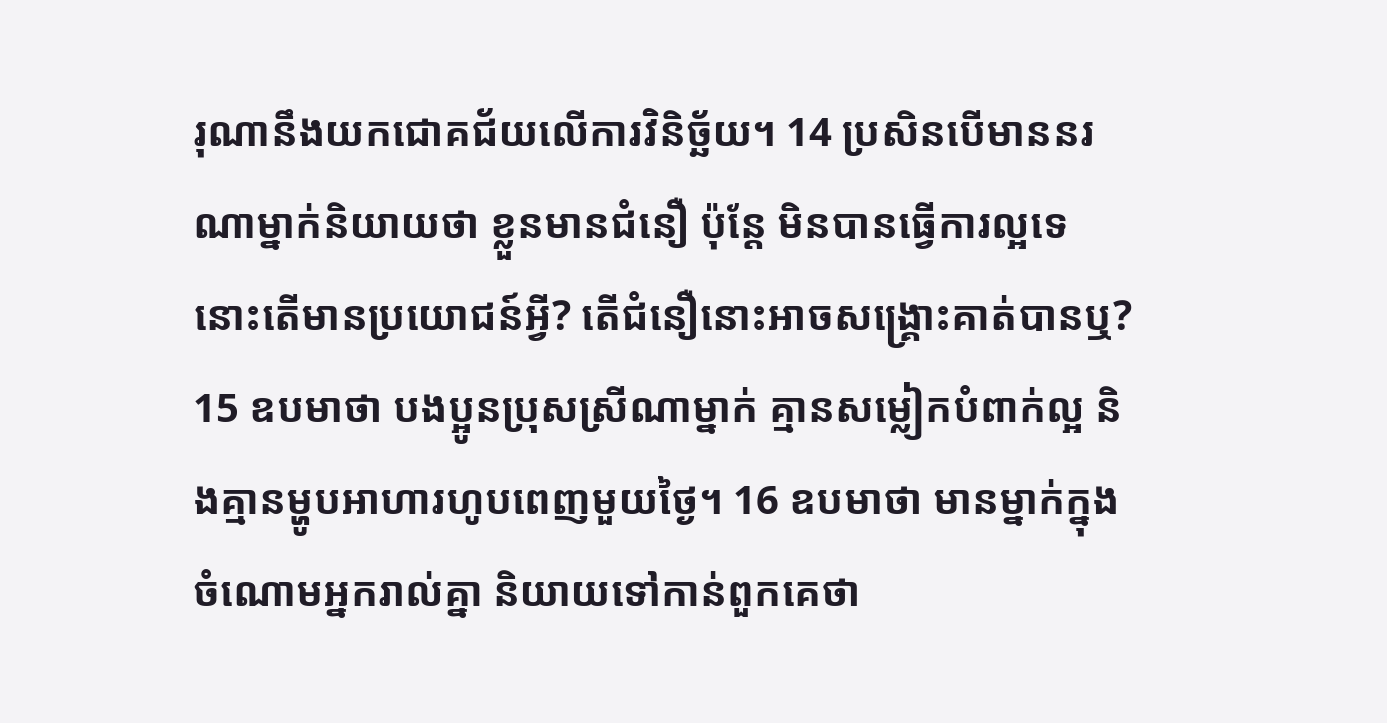រុណានឹងយកជោគជ័យលើការវិនិច្ឆ័យ។ 14 ប្រសិនបើមាននរណាម្នាក់និយាយថា ខ្លួនមានជំនឿ ប៉ុន្តែ មិនបានធ្វើការល្អទេ នោះតើមានប្រយោជន៍អ្វី? តើជំនឿនោះអាចសង្គ្រោះគាត់បានឬ? 15 ឧបមាថា បងប្អូនប្រុសស្រីណាម្នាក់ គ្មានសម្លៀកបំពាក់ល្អ និងគ្មានម្ហូបអាហារហូបពេញមួយថ្ងៃ។ 16 ឧបមាថា មានម្នាក់ក្នុងចំណោមអ្នករាល់គ្នា និយាយទៅកាន់ពួកគេថា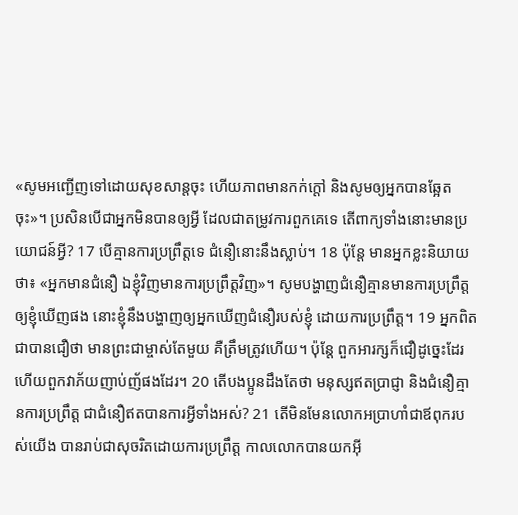«សូមអញ្ជើញទៅដោយសុខសាន្តចុះ ហើយភាពមានកក់ក្ដៅ និងសូមឲ្យអ្នកបានឆ្អែតចុះ»។ ប្រសិនបើជាអ្នកមិនបានឲ្យអ្វី ដែលជាតម្រូវការពួកគេទេ តើពាក្យទាំងនោះមានប្រយោជន៍អ្វី? 17 បើគ្មានការប្រព្រឹត្តទេ ជំនឿនោះនឹងស្លាប់។ 18 ប៉ុន្តែ មានអ្នកខ្លះនិយាយថា៖ «អ្នកមានជំនឿ ឯខ្ញុំវិញមានការប្រព្រឹត្តវិញ»។ សូមបង្ហាញជំនឿគ្មានមានការប្រព្រឹត្តឲ្យខ្ញុំឃើញផង នោះខ្ញុំនឹងបង្ហាញឲ្យអ្នកឃើញជំនឿរបស់ខ្ញុំ ដោយការប្រព្រឹត្ត។ 19 អ្នកពិតជាបានជឿថា មានព្រះជាម្ចាស់តែមួយ គឺត្រឹមត្រូវហើយ។ ប៉ុន្តែ ពួកអារក្សក៏ជឿដូច្នេះដែរ ហើយពួកវាភ័យញាប់ញ័ផងដែរ។ 20 តើបងប្អូនដឹងតែថា មនុស្សឥតប្រាជ្ញា និងជំនឿគ្មានការប្រព្រឹត្ត ជាជំនឿឥតបានការអ្វីទាំងអស់? 21 តើមិនមែនលោកអប្រាហាំជាឪពុករបស់យើង បានរាប់ជាសុចរិតដោយការប្រព្រឹត្ត កាលលោកបានយកអ៊ី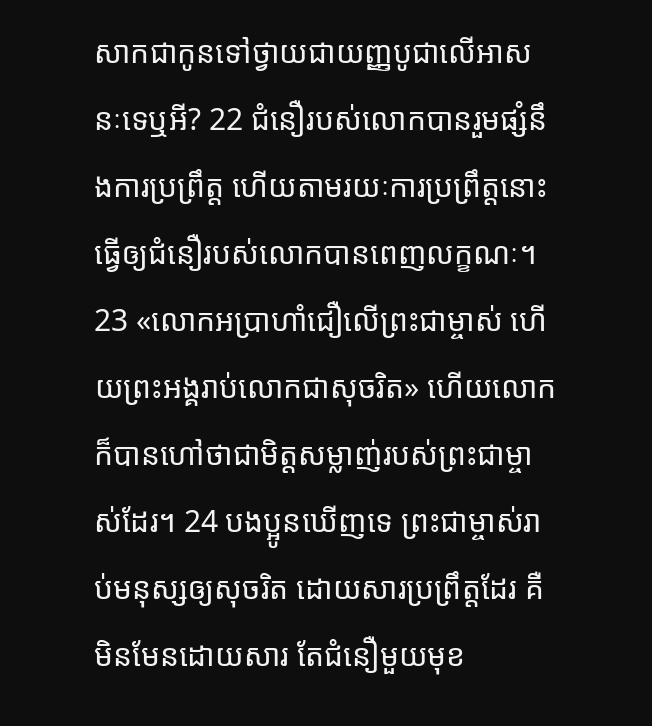សាកជាកូនទៅថ្វាយជាយញ្ញបូជាលើអាសនៈទេឬអី? 22 ជំនឿរបស់លោកបានរួមផ្សំនឹងការប្រព្រឹត្ត ហើយតាមរយៈការប្រព្រឹត្តនោះ ធ្វើឲ្យជំនឿរបស់លោកបានពេញលក្ខណៈ។ 23 «លោកអប្រាហាំជឿលើព្រះជាម្ចាស់ ហើយព្រះអង្គរាប់លោកជាសុចរិត» ហើយលោកក៏បានហៅថាជាមិត្តសម្លាញ់របស់ព្រះជាម្ចាស់ដែរ។ 24 បងប្អូនឃើញទេ ព្រះជាម្ចាស់រាប់មនុស្សឲ្យសុចរិត ដោយសារប្រព្រឹត្តដែរ គឺមិនមែនដោយសារ តែជំនឿមួយមុខ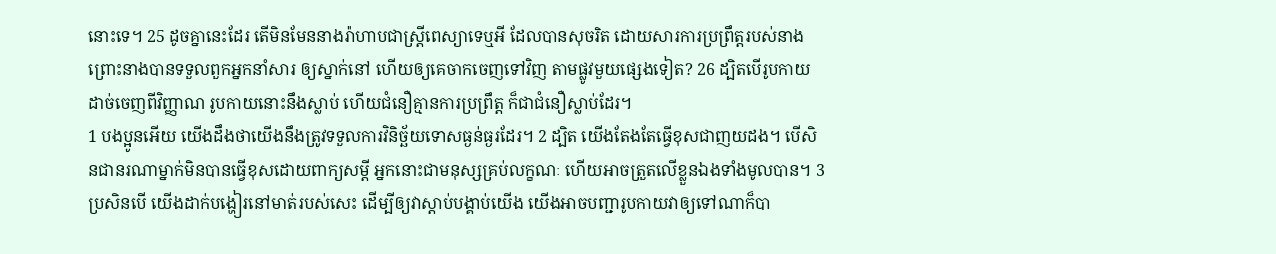នោះទេ។ 25 ដូចគ្នានេះដែរ តើមិនមែននាងរ៉ាហាបជាស្ត្រីពេស្យាទេឬអី ដែលបានសុចរិត ដោយសារការប្រព្រឹត្តរបស់នាង ព្រោះនាងបានទទួលពួកអ្នកនាំសារ ឲ្យស្នាក់នៅ ហើយឲ្យគេចាកចេញទៅវិញ តាមផ្លូវមួយផ្សេងទៀត? 26 ដ្បិតបើរូបកាយដាច់ចេញពីវិញ្ញាណ រូបកាយនោះនឹងស្លាប់ ហើយជំនឿគ្មានការប្រព្រឹត្ត ក៏ជាជំនឿស្លាប់ដែរ។
1 បងប្អូនអើយ យើងដឹងថាយើងនឹងត្រូវទទួលការវិនិច្ឆ័យទោសធ្ងន់ធ្ងរដែរ។ 2 ដ្បិត យើងតែងតែធ្វើខុសជាញយដង។ បើសិនជានរណាម្នាក់មិនបានធ្វើខុសដោយពាក្យសម្តី អ្នកនោះជាមនុស្សគ្រប់លក្ខណៈ ហើយអាចត្រួតលើខ្លួនឯងទាំងមូលបាន។ 3 ប្រសិនបើ យើងដាក់បង្ហៀរនៅមាត់របស់សេះ ដើម្បីឲ្យវាស្តាប់បង្គាប់យើង យើងអាចបញ្ជារូបកាយវាឲ្យទៅណាក៏បា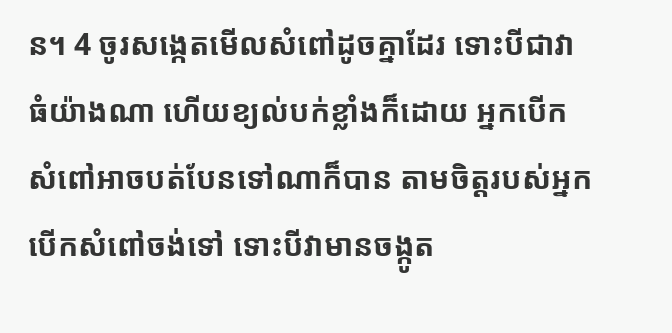ន។ 4 ចូរសង្កេតមើលសំពៅដូចគ្នាដែរ ទោះបីជាវាធំយ៉ាងណា ហើយខ្យល់បក់ខ្លាំងក៏ដោយ អ្នកបើកសំពៅអាចបត់បែនទៅណាក៏បាន តាមចិត្តរបស់អ្នកបើកសំពៅចង់ទៅ ទោះបីវាមានចង្កូត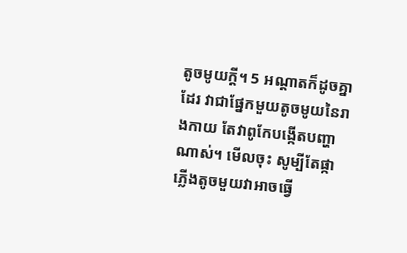តូចមូយក្តី។ 5 អណ្តាតក៏ដូចគ្នាដែរ វាជាផ្នែកមួយតូចមូយនៃរាងកាយ តែវាពូកែបង្កើតបញ្ហាណាស់។ មើលចុះ សូម្បីតែផ្កាភ្លើងតូចមួយវាអាចធ្វើ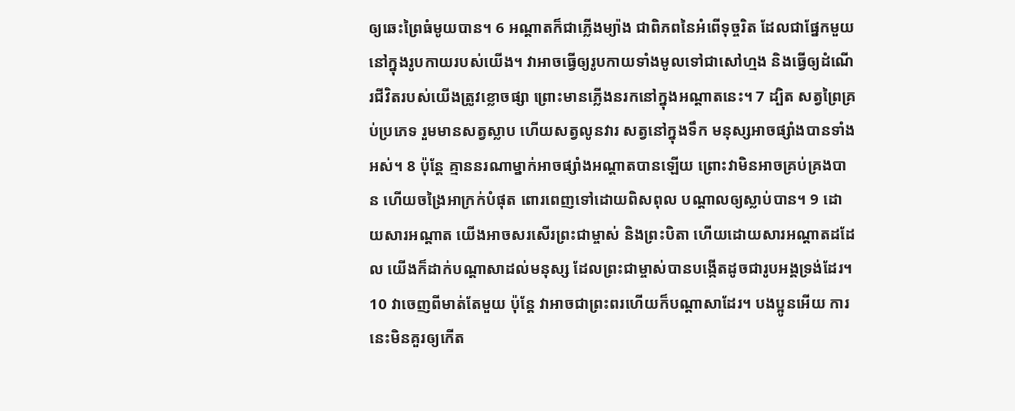ឲ្យឆេះព្រៃធំមូយបាន។ 6 អណ្ដាតក៏ជាភ្លើងម្យ៉ាង ជាពិភពនៃអំពើទុច្ចរិត ដែលជាផ្នែកមួយនៅក្នុងរូបកាយរបស់យើង។ វាអាចធ្វើឲ្យរូបកាយទាំងមូលទៅជាសៅហ្មង និងធ្វើឲ្យដំណើរជីវិតរបស់យើងត្រូវខ្លោចផ្សា ព្រោះមានភ្លើងនរកនៅក្នុងអណ្ដាតនេះ។ 7 ដ្បិត សត្វព្រៃគ្រប់ប្រភេទ រួមមានសត្វស្លាប ហើយសត្វលូនវារ សត្វនៅក្នុងទឹក មនុស្សអាចផ្សាំងបានទាំងអស់។ 8 ប៉ុន្តែ គ្មាននរណាម្នាក់អាចផ្សាំងអណ្ដាតបានឡើយ ព្រោះវាមិនអាចគ្រប់គ្រងបាន ហើយចង្រៃអាក្រក់បំផុត ពោរពេញទៅដោយពិសពុល បណ្តាលឲ្យស្លាប់បាន។ 9 ដោយសារអណ្តាត យើងអាចសរសើរព្រះជាម្ចាស់ និងព្រះបិតា ហើយដោយសារអណ្តាតដដែល យើងក៏ដាក់បណ្តាសាដល់មនុស្ស ដែលព្រះជាម្ចាស់បានបង្កើតដូចជារូបអង្គទ្រង់ដែរ។ 10 វាចេញពីមាត់តែមួយ ប៉ុន្តែ វាអាចជាព្រះពរហើយក៏បណ្តាសាដែរ។ បងប្អូនអើយ ការនេះមិនគួរឲ្យកើត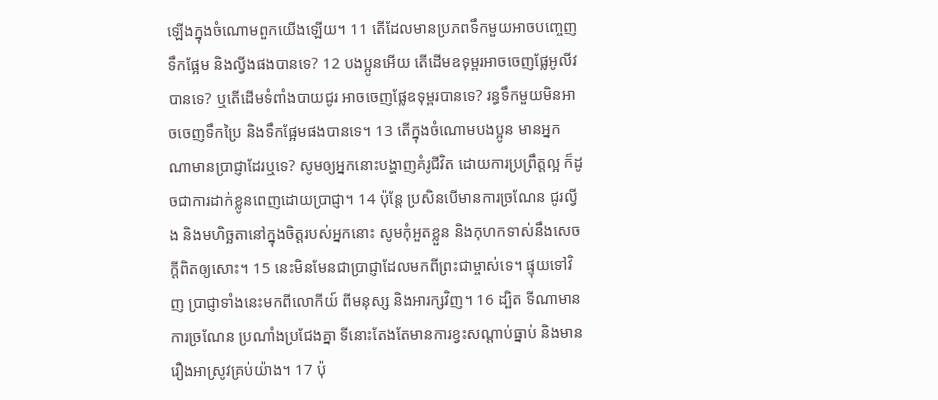ឡើងក្នុងចំណោមពួកយើងឡើយ។ 11 តើដែលមានប្រភពទឹកមួយអាចបញ្ចេញទឹកផ្អែម និងល្វីងផងបានទេ? 12 បងប្អូនអើយ តើដើមឧទុម្ពរអាចចេញផ្លែអូលីវបានទេ? ឬតើដើមទំពាំងបាយជូរ អាចចេញផ្លែឧទុម្ពរបានទេ? រន្ធទឹកមួយមិនអាចចេញទឹកប្រៃ និងទឹកផ្អែមផងបានទេ។ 13 តើក្នុងចំណោមបងប្អូន មានអ្នកណាមានប្រាជ្ញាដែរឬទេ? សូមឲ្យអ្នកនោះបង្ហាញគំរូជីវិត ដោយការប្រព្រឹត្តល្អ ក៏ដូចជាការដាក់ខ្លូនពេញដោយប្រាជ្ញា។ 14 ប៉ុន្តែ ប្រសិនបើមានការច្រណែន ជូរល្វីង និងមហិច្ឆតានៅក្នុងចិត្តរបស់អ្នកនោះ សូមកុំអួតខ្លួន និងកុហកទាស់នឹងសេចក្ដីពិតឲ្យសោះ។ 15 នេះមិនមែនជាប្រាជ្ញាដែលមកពីព្រះជាម្ចាស់ទេ។ ផ្ទុយទៅវិញ ប្រាជ្ញាទាំងនេះមកពីលោកីយ៍ ពីមនុស្ស និងអារក្សវិញ។ 16 ដ្បិត ទីណាមានការច្រណែន ប្រណាំងប្រជែងគ្នា ទីនោះតែងតែមានការខ្វះសណ្ដាប់ធ្នាប់ និងមានរឿងអាស្រូវគ្រប់យ៉ាង។ 17 ប៉ុ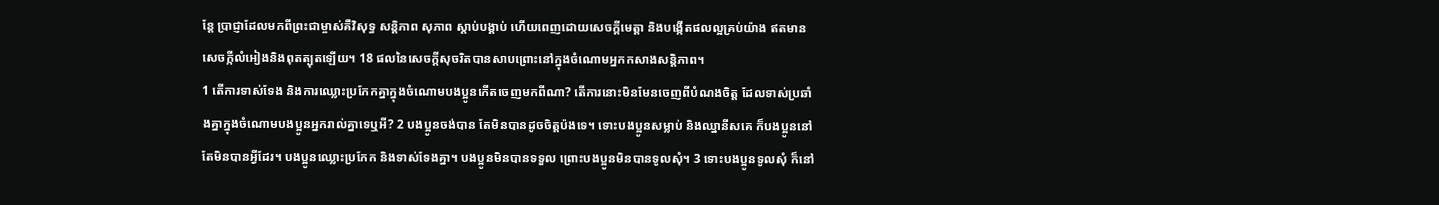ន្តែ ប្រាជ្ញាដែលមកពីព្រះជាម្ចាស់គឺវិសុទ្ធ សន្តិភាព សុភាព ស្តាប់បង្គាប់ ហើយពេញដោយសេចក្តីមេត្តា និងបង្កើតផលល្អគ្រប់យ៉ាង ឥតមានសេចក្កីលំអៀងនិងពុតត្បុតឡើយ។ 18 ផលនៃសេចក្តីសុចរិតបានសាបព្រោះនៅក្នុងចំណោមអ្នកកសាងសន្ដិភាព។
1 តើការទាស់ទែង និងការឈ្លោះប្រកែកគ្នាក្នុងចំណោមបងប្អូនកើតចេញមកពីណា? តើការនោះមិនមែនចេញពីបំណងចិត្ត ដែលទាស់ប្រឆាំងគ្នាក្នុងចំណោមបងប្អូនអ្នករាល់គ្នាទេឬអី? 2 បងប្អូនចង់បាន តែមិនបានដូចចិត្តប៉ងទេ។ ទោះបងប្អូនសម្លាប់ និងឈ្នានីសគេ ក៏បងប្អូននៅតែមិនបានអ្វីដែរ។ បងប្អូនឈ្លោះប្រកែក និងទាស់ទែងគ្នា។ បងប្អូនមិនបានទទួល ព្រោះបងប្អូនមិនបានទូលសុំ។ 3 ទោះបងប្អូនទូលសុំ ក៏នៅ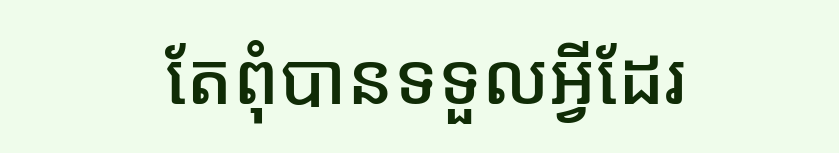តែពុំបានទទួលអ្វីដែរ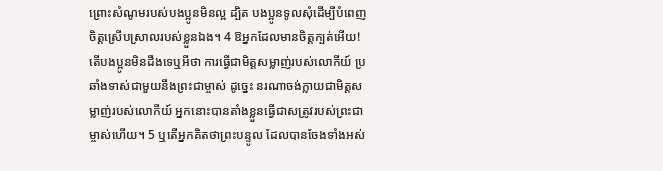ព្រោះសំណូមរបស់បងប្អូនមិនល្អ ដ្បិត បងប្អូនទូលសុំដើម្បីបំពេញចិត្តស្រើបស្រាលរបស់ខ្លួនឯង។ 4 ឱអ្នកដែលមានចិត្តក្បត់អើយ! តើបងប្អូនមិនដឹងទេឬអីថា ការធ្វើជាមិត្តសម្លាញ់របស់លោកីយ៍ ប្រឆាំងទាស់ជាមួយនឹងព្រះជាម្ចាស់ ដូច្នេះ នរណាចង់ក្លាយជាមិត្តសម្លាញ់របស់លោកីយ៍ អ្នកនោះបានតាំងខ្លួនធ្វើជាសត្រូវរបស់ព្រះជាម្ចាស់ហើយ។ 5 ឬតើអ្នកគិតថាព្រះបន្ទូល ដែលបានចែងទាំងអស់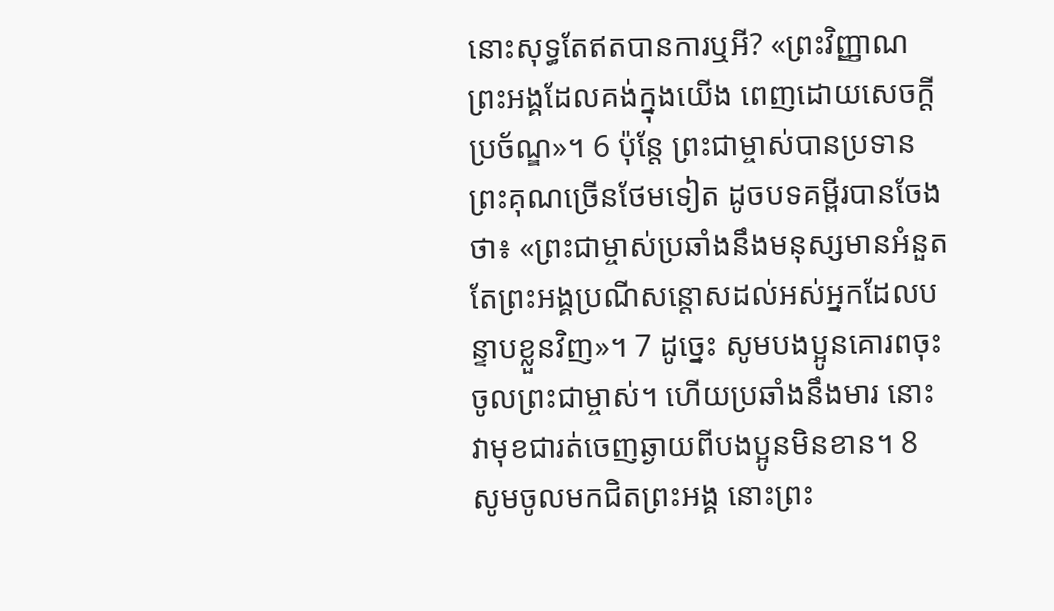នោះសុទ្ធតែឥតបានការឬអី? «ព្រះវិញ្ញាណព្រះអង្គដែលគង់ក្នុងយើង ពេញដោយសេចក្តីប្រច័ណ្ឌ»។ 6 ប៉ុន្តែ ព្រះជាម្ចាស់បានប្រទានព្រះគុណច្រើនថែមទៀត ដូចបទគម្ពីរបានចែងថា៖ «ព្រះជាម្ចាស់ប្រឆាំងនឹងមនុស្សមានអំនួត តែព្រះអង្គប្រណីសន្ដោសដល់អស់អ្នកដែលបន្ទាបខ្លួនវិញ»។ 7 ដូច្នេះ សូមបងប្អូនគោរពចុះចូលព្រះជាម្ចាស់។ ហើយប្រឆាំងនឹងមារ នោះវាមុខជារត់ចេញឆ្ងាយពីបងប្អូនមិនខាន។ 8 សូមចូលមកជិតព្រះអង្គ នោះព្រះ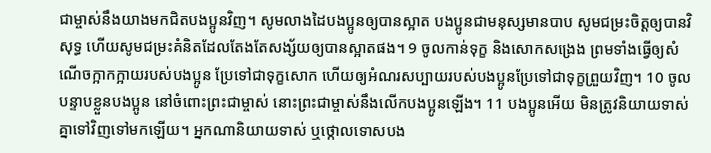ជាម្ចាស់នឹងយាងមកជិតបងប្អូនវិញ។ សូមលាងដៃបងប្អូនឲ្យបានស្អាត បងប្អូនជាមនុស្សមានបាប សូមជម្រះចិត្តឲ្យបានវិសុទ្ធ ហើយសូមជម្រះគំនិតដែលតែងតែសង្ស័យឲ្យបានស្អាតផង។ 9 ចូលកាន់ទុក្ខ និងសោកសង្រេង ព្រមទាំងធ្វើឲ្យសំណើចក្អាកក្អាយរបស់បងប្អូន ប្រែទៅជាទុក្ខសោក ហើយឲ្យអំណរសប្បាយរបស់បងប្អូនប្រែទៅជាទុក្ខព្រួយវិញ។ 10 ចូលបន្ទាបខ្លួនបងប្អូន នៅចំពោះព្រះជាម្ចាស់ នោះព្រះជាម្ចាស់នឹងលើកបងប្អូនឡើង។ 11 បងប្អូនអើយ មិនត្រូវនិយាយទាស់គ្នាទៅវិញទៅមកឡើយ។ អ្នកណានិយាយទាស់ ឬថ្កោលទោសបង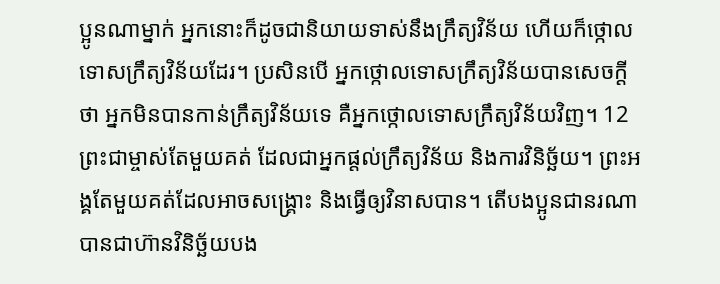ប្អូនណាម្នាក់ អ្នកនោះក៏ដូចជានិយាយទាស់នឹងក្រឹត្យវិន័យ ហើយក៏ថ្កោលទោសក្រឹត្យវិន័យដែរ។ ប្រសិនបើ អ្នកថ្កោលទោសក្រឹត្យវិន័យបានសេចក្ដីថា អ្នកមិនបានកាន់ក្រឹត្យវិន័យទេ គឺអ្នកថ្កោលទោសក្រឹត្យវិន័យវិញ។ 12 ព្រះជាម្ចាស់តែមួយគត់ ដែលជាអ្នកផ្តល់ក្រឹត្យវិន័យ និងការវិនិច្ឆ័យ។ ព្រះអង្គតែមួយគត់ដែលអាចសង្គ្រោះ និងធ្វើឲ្យវិនាសបាន។ តើបងប្អូនជានរណាបានជាហ៊ានវិនិច្ឆ័យបង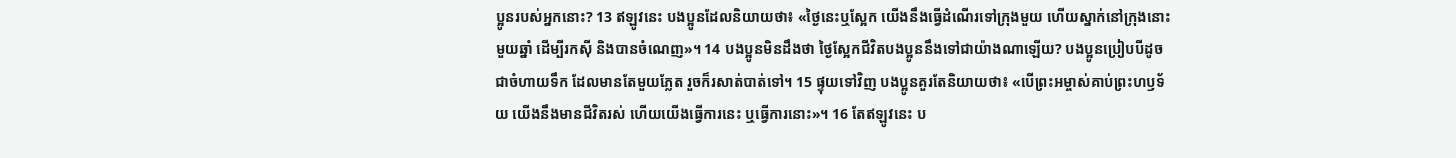ប្អូនរបស់អ្នកនោះ? 13 ឥឡូវនេះ បងប្អូនដែលនិយាយថា៖ «ថ្ងៃនេះឬស្អែក យើងនឹងធ្វើដំណើរទៅក្រុងមួយ ហើយស្នាក់នៅក្រុងនោះមួយឆ្នាំ ដើម្បីរកស៊ី និងបានចំណេញ»។ 14 បងប្អូនមិនដឹងថា ថ្ងៃស្អែកជីវិតបងប្អូននឹងទៅជាយ៉ាងណាឡើយ? បងប្អូនប្រៀបបីដូចជាចំហាយទឹក ដែលមានតែមួយភ្លែត រួចក៏រសាត់បាត់ទៅ។ 15 ផ្ទុយទៅវិញ បងប្អូនគួរតែនិយាយថា៖ «បើព្រះអម្ចាស់គាប់ព្រះហឫទ័យ យើងនឹងមានជីវិតរស់ ហើយយើងធ្វើការនេះ ឬធ្វើការនោះ»។ 16 តែឥឡូវនេះ ប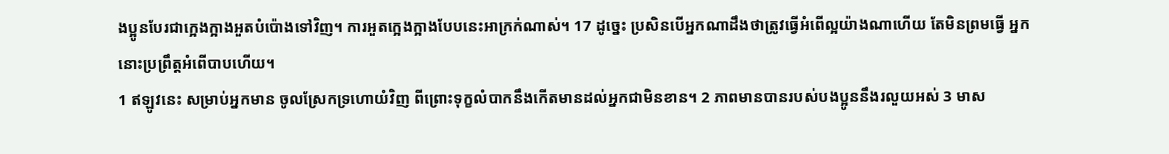ងប្អូនបែរជាក្អេងក្អាងអួតបំប៉ោងទៅវិញ។ ការអួតក្អេងក្អាងបែបនេះអាក្រក់ណាស់។ 17 ដូច្នេះ ប្រសិនបើអ្នកណាដឹងថាត្រូវធ្វើអំពើល្អយ៉ាងណាហើយ តែមិនព្រមធ្វើ អ្នកនោះប្រព្រឹត្តអំពើបាបហើយ។
1 ឥឡូវនេះ សម្រាប់អ្នកមាន ចូលស្រែកទ្រហោយំវិញ ពីព្រោះទុក្ខលំបាកនឹងកើតមានដល់អ្នកជាមិនខាន។ 2 ភាពមានបានរបស់បងប្អូននឹងរលួយអស់ 3 មាស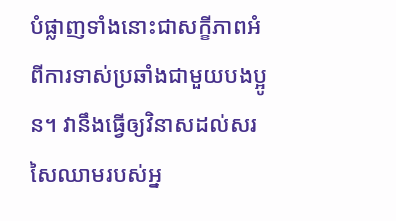បំផ្លាញទាំងនោះជាសក្ខីភាពអំពីការទាស់ប្រឆាំងជាមួយបងប្អូន។ វានឹងធ្វើឲ្យវិនាសដល់សរសៃឈាមរបស់អ្ន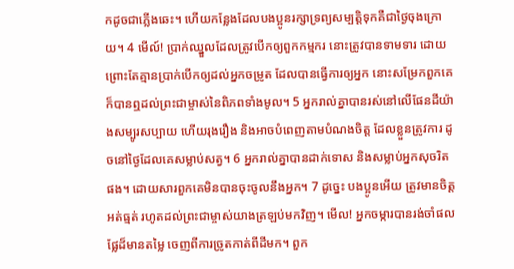កដូចជាភ្លើងឆេះ។ ហើយកន្លែងដែលបងប្អូនរក្សាទ្រព្យសម្បត្តិទុកគឺជាថ្ងៃចុងក្រោយ។ 4 មើល៍! ប្រាក់ឈ្នួលដែលត្រូវបើកឲ្យពួកកម្មករ នោះត្រូវបានទាមទារ ដោយព្រោះតែគ្មានប្រាក់បើកឲ្យដល់អ្នកចម្រូត ដែលបានធ្វើការឲ្យអ្នក នោះសម្រែកពួកគេក៏បានឮដល់ព្រះជាម្ចាស់នៃពិភពទាំងមូល។ 5 អ្នករាល់គ្នាបានរស់នៅលើផែនដីយ៉ាងសម្បូរសប្បាយ ហើយរុងរឿង និងអាចបំពេញតាមបំណងចិត្ត ដែលខ្លួនត្រូវការ ដូចនៅថ្ងៃដែលគេសម្លាប់សត្វ។ 6 អ្នករាល់គ្នាបានដាក់ទោស និងសម្លាប់អ្នកសុចរិតផង។ ដោយសារពួកគេមិនបានចុះចូលនឹងអ្នក។ 7 ដូច្នេះ បងប្អូនអើយ ត្រូវមានចិត្តអត់ធ្មត់ រហូតដល់ព្រះជាម្ចាស់យាងត្រឡប់មកវិញ។ មើល! អ្នកចម្ការបានរង់ចាំផលផ្លែដ៏មានតម្លៃ ចេញពីការច្រូតកាត់ពីដីមក។ ពួក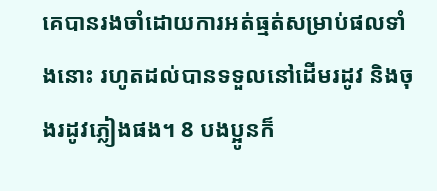គេបានរងចាំដោយការអត់ធ្មត់សម្រាប់ផលទាំងនោះ រហូតដល់បានទទួលនៅដើមរដូវ និងចុងរដូវភ្លៀងផង។ 8 បងប្អូនក៏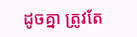ដូចគ្នា ត្រូវតែ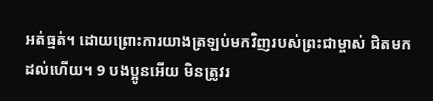អត់ធ្មត់។ ដោយព្រោះការយាងត្រឡប់មកវិញរបស់ព្រះជាម្ចាស់ ជិតមកដល់ហើយ។ 9 បងប្អូនអើយ មិនត្រូវរ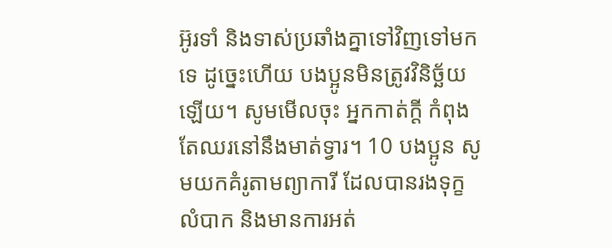អ៊ូរទាំ និងទាស់ប្រឆាំងគ្នាទៅវិញទៅមកទេ ដូច្នេះហើយ បងប្អូនមិនត្រូវវិនិច្ឆ័យឡើយ។ សូមមើលចុះ អ្នកកាត់ក្ដី កំពុងតែឈរនៅនឹងមាត់ទ្វារ។ 10 បងប្អូន សូមយកគំរូតាមព្យាការី ដែលបានរងទុក្ខលំបាក និងមានការអត់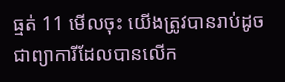ធ្មត់ 11 មើលចុះ យើងត្រូវបានរាប់ដូចជាព្យាការីដែលបានលើក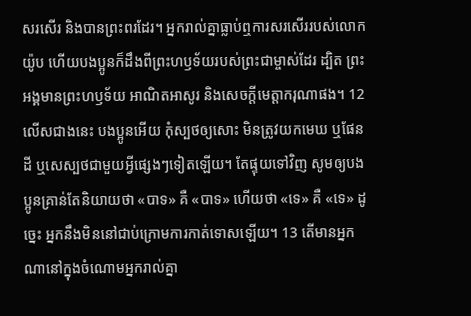សរសើរ និងបានព្រះពរដែរ។ អ្នករាល់គ្នាធ្លាប់ឮការសរសើររបស់លោកយ៉ូប ហើយបងប្អូនក៏ដឹងពីព្រះហឫទ័យរបស់ព្រះជាម្ចាស់ដែរ ដ្បិត ព្រះអង្គមានព្រះហឫទ័យ អាណិតអាសូរ និងសេចក្តីមេត្តាករុណាផង។ 12 លើសជាងនេះ បងប្អូនអើយ កុំស្បថឲ្យសោះ មិនត្រូវយកមេឃ ឬផែនដី ឬសេស្បថជាមួយអ្វីផ្សេងៗទៀតឡើយ។ តែផ្ទុយទៅវិញ សូមឲ្យបងប្អូនគ្រាន់តែនិយាយថា «បាទ» គឺ «បាទ» ហើយថា «ទេ» គឺ «ទេ» ដូច្នេះ អ្នកនឹងមិននៅជាប់ក្រោមការកាត់ទោសឡើយ។ 13 តើមានអ្នកណានៅក្នុងចំណោមអ្នករាល់គ្នា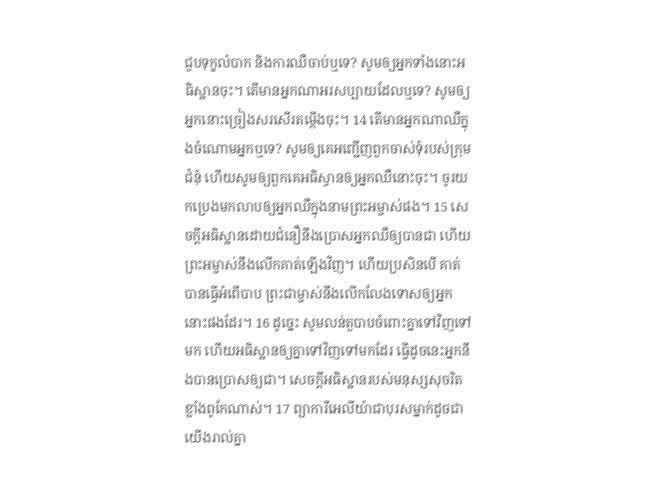ជួបទុក្ខលំបាក និងការឈឺចាប់ឬទេ? សូមឲ្យអ្នកទាំងនោះអធិស្ឋានចុះ។ តើមានអ្នកណាអរសប្បាយដែលឬទេ? សូមឲ្យអ្នកនោះច្រៀងសរសើរតម្កើងចុះ។ 14 តើមានអ្នកណាឈឺក្នុងចំណោមអ្នកឬទេ? សូមឲ្យគេអញ្ជើញពួកចាស់ទំុរបស់ក្រុមជំនុំ ហើយសូមឲ្យពួកគេអធិស្ធានឲ្យអ្នកឈឺនោះចុះ។ ចូរយកប្រេងមកលាបឲ្យអ្នកឈឺក្នុងនាមព្រះអម្ចាស់ផង។ 15 សេចក្តីអធិស្ឋានដោយជំនឿនឹងប្រោសអ្នកឈឺឲ្យបានជា ហើយព្រះអម្ចាស់នឹងលើកគាត់ឡើងវិញ។ ហើយប្រសិនបើ គាត់បានធ្វើអំពើបាប ព្រះជាម្ចាស់នឹងលើកលែងទោសឲ្យអ្នកនោះផងដែរ។ 16 ដូច្នេះ សូមលន់តួបាបចំពោះគ្នាទៅវិញទៅមក ហើយអធិស្ឋានឲ្យគ្នាទៅវិញទៅមកដែរ ធ្វើដូចនេះអ្នកនឹងបានប្រោសឲ្យជា។ សេចក្តីអធិស្ឋានរបស់មនុស្សសុចរិតខ្លាំងពូកែណាស់។ 17 ព្យាការីអេលីយ៉ាជាបុរសម្នាក់ដូចជាយើងរាល់គ្នា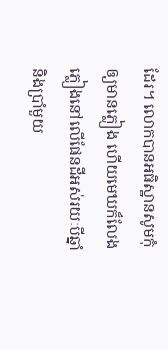ដែរ។ លោកបានអធិស្ឋានសូមកំុឲ្យមានភ្លៀង ហើយមេឃក៏លែងភ្លៀងនៅលើផែនដីអស់រយៈបីឆ្នាំ និងប្រាំមួយ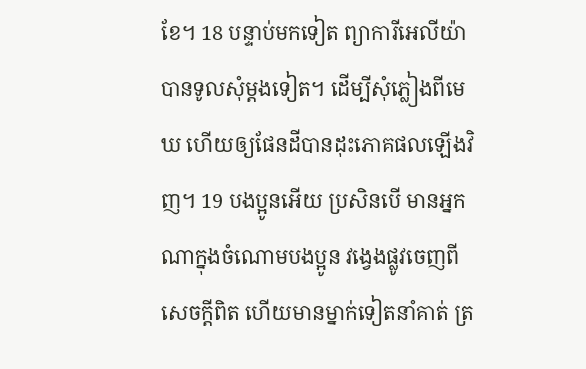ខែ។ 18 បន្ទាប់មកទៀត ព្យាការីអេលីយ៉ាបានទូលសុំម្តងទៀត។ ដើម្បីសុំភ្លៀងពីមេឃ ហើយឲ្យផែនដីបានដុះភោគផលឡើងវិញ។ 19 បងប្អូនអើយ ប្រសិនបើ មានអ្នកណាក្នុងចំណោមបងប្អូន វង្វេងផ្លូវចេញពីសេចក្តីពិត ហើយមានម្នាក់ទៀតនាំគាត់ ត្រ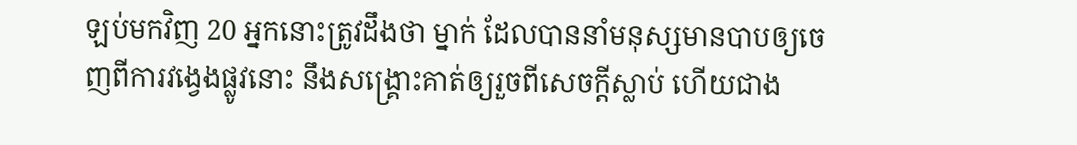ឡប់មកវិញ 20 អ្នកនោះត្រូវដឹងថា ម្នាក់ ដែលបាននាំមនុស្សមានបាបឲ្យចេញពីការវង្វេងផ្លូវនោះ នឹងសង្គ្រោះគាត់ឲ្យរួចពីសេចក្តីស្លាប់ ហើយជាង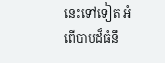នេះទៅទៀត អំពើបាបដ៏ធំនឹ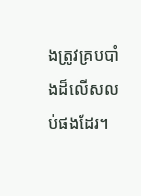ងត្រូវគ្របបាំងដ៏លើសលប់ផងដែរ។